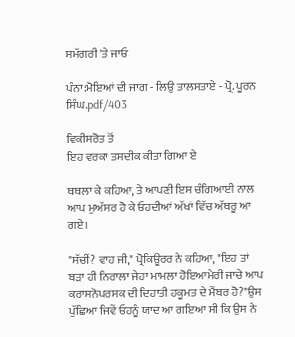ਸਮੱਗਰੀ 'ਤੇ ਜਾਓ

ਪੰਨਾ:ਮੋਇਆਂ ਦੀ ਜਾਗ - ਲਿਉ ਤਾਲਸਤਾਏ - ਪ੍ਰੋ. ਪੂਰਨ ਸਿੰਘ.pdf/403

ਵਿਕੀਸਰੋਤ ਤੋਂ
ਇਹ ਵਰਕਾ ਤਸਦੀਕ ਕੀਤਾ ਗਿਆ ਏ

ਥਥਲਾ ਕੇ ਕਹਿਆ, ਤੇ ਆਪਣੀ ਇਸ ਚੰਗਿਆਈ ਨਾਲ ਆਪ ਮੁਅੱਸਰ ਹੋ ਕੇ ਓਹਦੀਆਂ ਅੱਖਾਂ ਵਿੱਚ ਅੱਥਰੂ ਆ ਗਏ।

"ਸੱਚੀਂ? ਵਾਹ ਜੀ," ਪ੍ਰੋਕਿਊਰਰ ਨੇ ਕਹਿਆ, "ਇਹ ਤਾਂ ਬੜਾ ਹੀ ਨਿਰਾਲਾ ਜੇਹਾ ਮਾਮਲਾ ਹੋਇਆਮੇਰੀ ਜਾਚੇ ਆਪ ਕਰਾਸਨੋਪਰਸਕ ਦੀ ਦਿਹਾਤੀ ਹਕੂਮਤ ਦੇ ਮੈਂਬਰ ਹੋ?"ਉਸ ਪੁੱਛਿਆ ਜਿਵੇਂ ਓਹਨੂੰ ਯਾਦ ਆ ਗਇਆ ਸੀ ਕਿ ਉਸ ਨੇ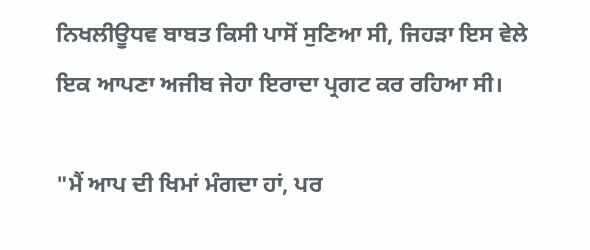ਨਿਖਲੀਊਧਵ ਬਾਬਤ ਕਿਸੀ ਪਾਸੋਂ ਸੁਣਿਆ ਸੀ, ਜਿਹੜਾ ਇਸ ਵੇਲੇ ਇਕ ਆਪਣਾ ਅਜੀਬ ਜੇਹਾ ਇਰਾਦਾ ਪ੍ਰਗਟ ਕਰ ਰਹਿਆ ਸੀ।

"ਮੈਂ ਆਪ ਦੀ ਖਿਮਾਂ ਮੰਗਦਾ ਹਾਂ, ਪਰ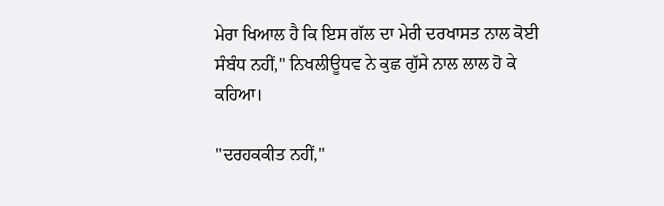ਮੇਰਾ ਖਿਆਲ ਹੈ ਕਿ ਇਸ ਗੱਲ ਦਾ ਮੇਰੀ ਦਰਖਾਸਤ ਨਾਲ ਕੋਈ ਸੰਬੰਧ ਨਹੀਂ," ਨਿਖਲੀਊਧਵ ਨੇ ਕੁਛ ਗੁੱਸੇ ਨਾਲ ਲਾਲ ਹੋ ਕੇ ਕਹਿਆ।

"ਦਰਹਕਕੀਤ ਨਹੀਂ,"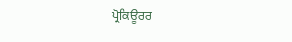ਪ੍ਰੋਕਿਊਰਰ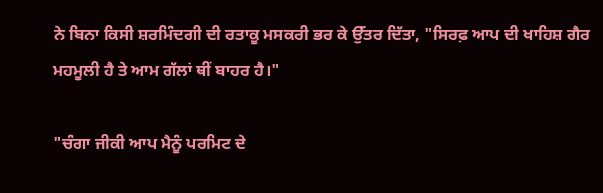ਨੇ ਬਿਨਾ ਕਿਸੀ ਸ਼ਰਮਿੰਦਗੀ ਦੀ ਰਤਾਕੂ ਮਸਕਰੀ ਭਰ ਕੇ ਉੱਤਰ ਦਿੱਤਾ, "ਸਿਰਫ਼ ਆਪ ਦੀ ਖਾਹਿਸ਼ ਗੈਰ ਮਹਮੂਲੀ ਹੈ ਤੇ ਆਮ ਗੱਲਾਂ ਥੀਂ ਬਾਹਰ ਹੈ।"

"ਚੰਗਾ ਜੀਕੀ ਆਪ ਮੈਨੂੰ ਪਰਮਿਟ ਦੇ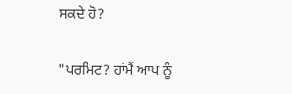ਸਕਦੇ ਹੋ?

"ਪਰਮਿਟ? ਹਾਂਮੈਂ ਆਪ ਨੂੰ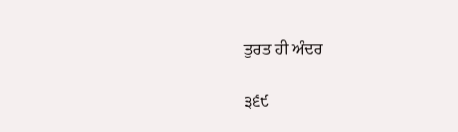ਤੁਰਤ ਹੀ ਅੰਦਰ

੩੬੯